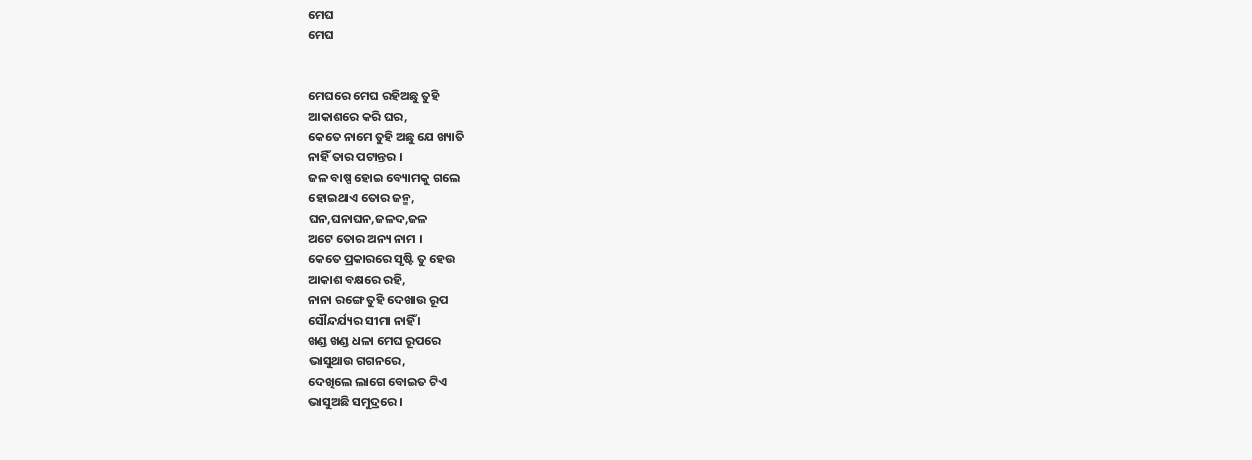ମେଘ
ମେଘ


ମେଘରେ ମେଘ ରହିଅଛୁ ତୁହି
ଆକାଶରେ କରି ଘର,
କେତେ ନାମେ ତୁହି ଅଛୁ ଯେ ଖ୍ୟାତି
ନାହିଁ ତାର ପଟାନ୍ତର ।
ଜଳ ବାଷ୍ପ ହୋଇ ବ୍ୟୋମକୁ ଗଲେ
ହୋଇଥାଏ ତୋର ଜନ୍ମ,
ଘନ,ଘନାଘନ,ଜଳଦ,ଜଳ
ଅଟେ ତୋର ଅନ୍ୟ ନାମ ।
କେତେ ପ୍ରକାରରେ ସୃଷ୍ଟି ତୁ ହେଉ
ଆକାଶ ବକ୍ଷରେ ରହି,
ନାନା ରଙ୍ଗେ ତୁହି ଦେଖାଉ ରୂପ
ସୌନ୍ଦର୍ଯ୍ୟର ସୀମା ନାହିଁ ।
ଖଣ୍ଡ ଖଣ୍ଡ ଧଳା ମେଘ ରୂପରେ
ଭାସୁଥାଉ ଗଗନରେ,
ଦେଖିଲେ ଲାଗେ ବୋଇତ ଟିଏ
ଭାସୁଅଛି ସମୁଦ୍ରରେ ।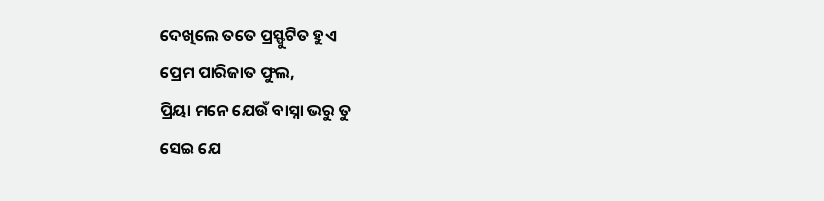ଦେଖିଲେ ତତେ ପ୍ରସ୍ଫୁଟିତ ହୁଏ
ପ୍ରେମ ପାରିଜାତ ଫୁଲ,
ପ୍ରିୟା ମନେ ଯେଉଁ ବାସ୍ନା ଭରୁ ତୁ
ସେଇ ଯେ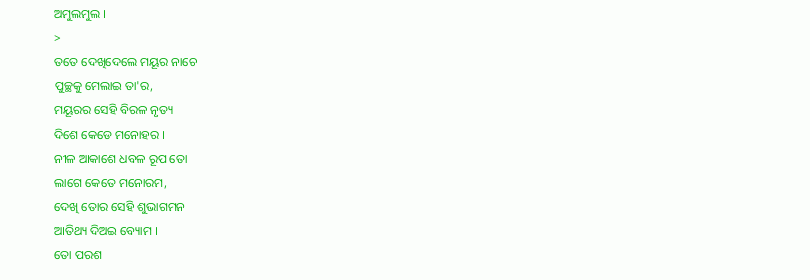ଅମୁଲମୁଲ ।
>
ତତେ ଦେଖିଦେଲେ ମୟୂର ନାଚେ
ପୁଚ୍ଛକୁ ମେଲାଇ ତା'ର,
ମୟୂରର ସେହି ବିରଳ ନୃତ୍ୟ
ଦିଶେ କେଡେ ମନୋହର ।
ନୀଳ ଆକାଶେ ଧବଳ ରୂପ ତୋ
ଲାଗେ କେତେ ମନୋରମ,
ଦେଖି ତୋର ସେହି ଶୁଭାଗମନ
ଆତିଥ୍ୟ ଦିଅଇ ବ୍ୟୋମ ।
ତୋ ପରଶ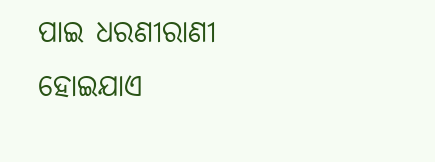ପାଇ ଧରଣୀରାଣୀ
ହୋଇଯାଏ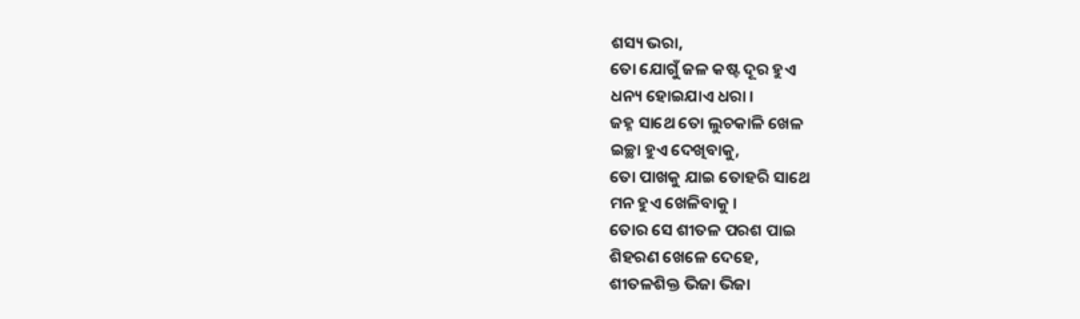ଶସ୍ୟ ଭରା,
ତୋ ଯୋଗୁଁ ଜଳ କଷ୍ଟ ଦୂର ହୁଏ
ଧନ୍ୟ ହୋଇଯାଏ ଧରା ।
ଜହ୍ନ ସାଥେ ତୋ ଲୁଚକାଳି ଖେଳ
ଇଚ୍ଛା ହୁଏ ଦେଖିବାକୁ,
ତୋ ପାଖକୁ ଯାଇ ତୋହରି ସାଥେ
ମନ ହୁଏ ଖେଳିବାକୁ ।
ତୋର ସେ ଶୀତଳ ପରଶ ପାଇ
ଶିହରଣ ଖେଳେ ଦେହେ,
ଶୀତଳଶିକ୍ତ ଭିଜା ଭିଜା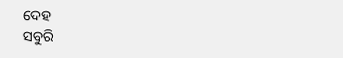ଦେହ
ସବୁରି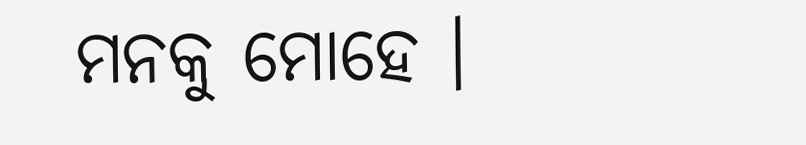ମନକୁ ମୋହେ ।